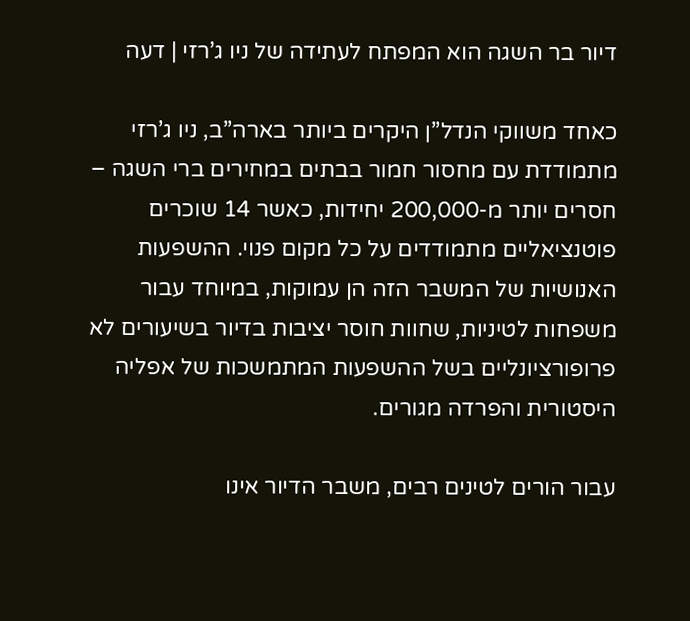דיור בר השגה הוא המפתח לעתידה של ניו ג’רזי | דעה

כאחד משווקי הנדל”ן היקרים ביותר בארה”ב, ניו ג’רזי מתמודדת עם מחסור חמור בבתים במחירים ברי השגה – חסרים יותר מ-200,000 יחידות, כאשר 14 שוכרים פוטנציאליים מתמודדים על כל מקום פנוי. ההשפעות האנושיות של המשבר הזה הן עמוקות, במיוחד עבור משפחות לטיניות, שחוות חוסר יציבות בדיור בשיעורים לא פרופורציונליים בשל ההשפעות המתמשכות של אפליה היסטורית והפרדה מגורים.

עבור הורים לטינים רבים, משבר הדיור אינו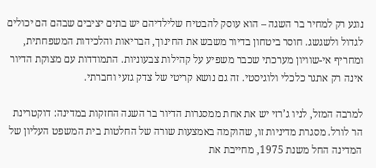נוגע רק למחיר בר השגה – הוא עוסק להבטיח שלילדיהם יש בתים יציבים שבהם הם יכולים לגדול ולשגשג. חוסר ביטחון בדיור משבש את החינוך, הבריאות והלכידות המשפחתית, ומחריף אי-שוויון מערכתי שכבר משפיע על קהילות צבעוניות. התמודדות עם מצוקת הדיור אינה רק אתגר כלכלי ולוגיסטי. זה גם נושא קריטי של צדק גזעי וחברתי.

למרבה המזל, לניו ג’רזי יש את אחת ממסגרות הדיור בר השגה החזקות במדינה: דוקטרינת הר לורל. מסגרת מדיניות זו, שהוקמה באמצעות שורה של החלטות בית המשפט העליון של המדינה החל משנת 1975, מחייבת את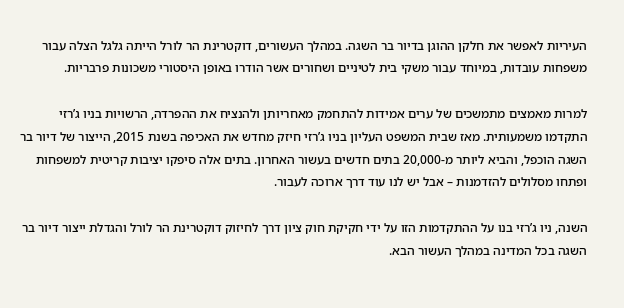העיריות לאפשר את חלקן ההוגן בדיור בר השגה. במהלך העשורים, דוקטרינת הר לורל הייתה גלגל הצלה עבור משפחות עובדות, במיוחד עבור משקי בית לטיניים ושחורים אשר הודרו באופן היסטורי משכונות פרבריות.

למרות מאמצים מתמשכים של ערים אמידות להתחמק מאחריותן ולהנציח את ההפרדה, הרשויות בניו ג’רזי התקדמו משמעותית. מאז שבית המשפט העליון בניו ג’רזי חיזק מחדש את האכיפה בשנת 2015, הייצור של דיור בר השגה הוכפל, והביא ליותר מ-20,000 בתים חדשים בעשור האחרון. בתים אלה סיפקו יציבות קריטית למשפחות ופתחו מסלולים להזדמנות – אבל יש לנו עוד דרך ארוכה לעבור.

השנה, ניו ג’רזי בנו על ההתקדמות הזו על ידי חקיקת חוק ציון דרך לחיזוק דוקטרינת הר לורל והגדלת ייצור דיור בר השגה בכל המדינה במהלך העשור הבא.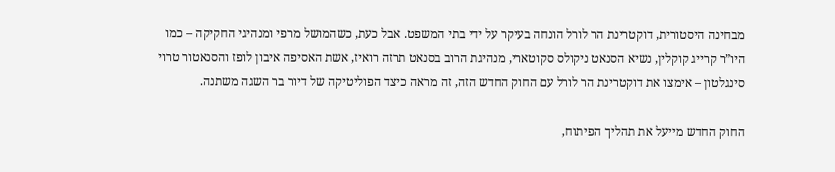מבחינה היסטורית, דוקטרינת הר לורל הונחה בעיקר על ידי בתי המשפט. אבל כעת, כשהמושל מרפי ומנהיגי החקיקה – כמו היו”ר קרייג קוקלין, נשיא הסנאט ניקולס סקוטארי, מנהיגת הרוב בסנאט תרזה רואיז, אשת האסיפה איבון לופז והסנאטור טרוי סינגלטון – אימצו את דוקטרינת הר לורל עם החוק החדש הזה, זה מראה כיצד הפוליטיקה של דיור בר השגה משתנה.

החוק החדש מייעל את תהליך הפיתוח,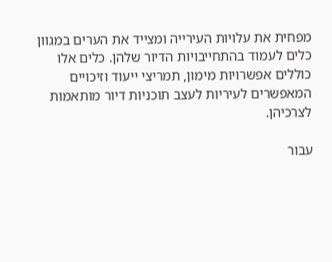מפחית את עלויות העירייה ומצייד את הערים במגוון כלים לעמוד בהתחייבויות הדיור שלהן. כלים אלו כוללים אפשרויות מימון, תמריצי ייעוד וזיכויים המאפשרים לעיריות לעצב תוכניות דיור מותאמות לצרכיהן.

עבור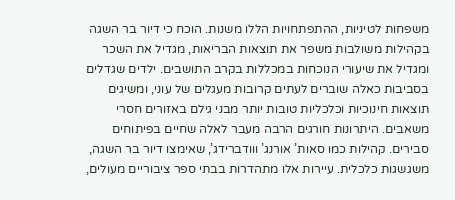משפחות לטיניות, ההתפתחויות הללו משנות. הוכח כי דיור בר השגה בקהילות משולבות משפר את תוצאות הבריאות, מגדיל את השכר ומגדיל את שיעורי הנוכחות במכללות בקרב התושבים. ילדים שגדלים בסביבות כאלה שוברים לעתים קרובות מעגלים של עוני, ומשיגים תוצאות חינוכיות וכלכליות טובות יותר מבני גילם באזורים חסרי משאבים. היתרונות חורגים הרבה מעבר לאלה שחיים בפיתוחים סבירים. קהילות כמו סאות’ אורנג’ ווודברידג’, שאימצו דיור בר השגה, משגשגות כלכלית. עיירות אלו מתהדרות בבתי ספר ציבוריים מעולים,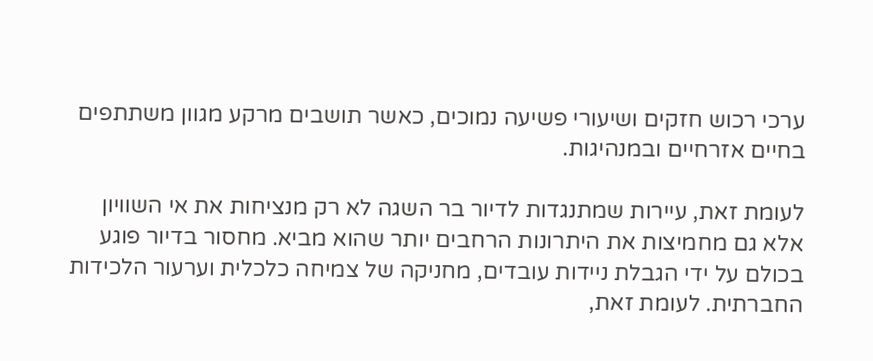ערכי רכוש חזקים ושיעורי פשיעה נמוכים, כאשר תושבים מרקע מגוון משתתפים בחיים אזרחיים ובמנהיגות.

לעומת זאת, עיירות שמתנגדות לדיור בר השגה לא רק מנציחות את אי השוויון אלא גם מחמיצות את היתרונות הרחבים יותר שהוא מביא. מחסור בדיור פוגע בכולם על ידי הגבלת ניידות עובדים, מחניקה של צמיחה כלכלית וערעור הלכידות החברתית. לעומת זאת,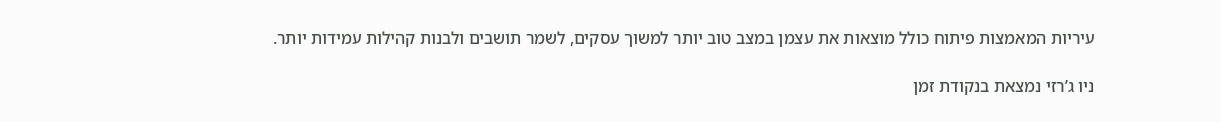עיריות המאמצות פיתוח כולל מוצאות את עצמן במצב טוב יותר למשוך עסקים, לשמר תושבים ולבנות קהילות עמידות יותר.

ניו ג’רזי נמצאת בנקודת זמן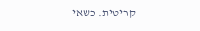קריטית. כשאי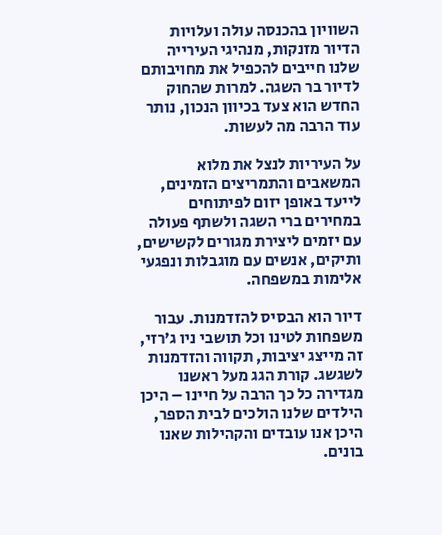השוויון בהכנסה עולה ועלויות הדיור מזנקות, מנהיגי העירייה שלנו חייבים להכפיל את מחויבותם לדיור בר השגה. למרות שהחוק החדש הוא צעד בכיוון הנכון, נותר עוד הרבה מה לעשות.

על העיריות לנצל את מלוא המשאבים והתמריצים הזמינים, לייעד באופן יזום לפיתוחים במחירים ברי השגה ולשתף פעולה עם יזמים ליצירת מגורים לקשישים, ותיקים, אנשים עם מוגבלות ונפגעי אלימות במשפחה.

דיור הוא הבסיס להזדמנות. עבור משפחות לטינו וכל תושבי ניו ג’רזי, זה מייצג יציבות, תקווה והזדמנות לשגשג. קורת הגג מעל ראשנו מגדירה כל כך הרבה על חיינו – היכן הילדים שלנו הולכים לבית הספר, היכן אנו עובדים והקהילות שאנו בונים.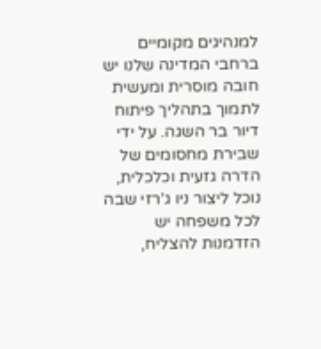למנהיגים מקומיים ברחבי המדינה שלנו יש חובה מוסרית ומעשית לתמוך בתהליך פיתוח דיור בר השגה. על ידי שבירת מחסומים של הדרה גזעית וכלכלית, נוכל ליצור ניו ג’רזי שבה לכל משפחה יש הזדמנות להצליח,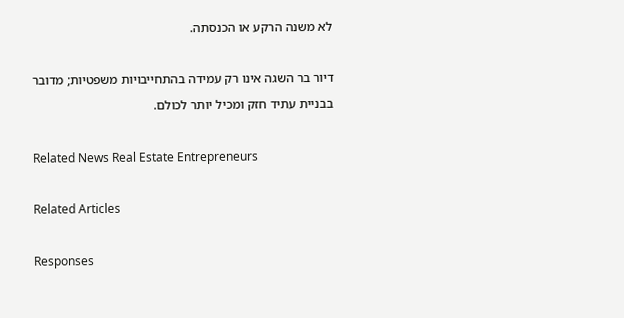לא משנה הרקע או הכנסתה.

דיור בר השגה אינו רק עמידה בהתחייבויות משפטיות; מדובר בבניית עתיד חזק ומכיל יותר לכולם.

Related News Real Estate Entrepreneurs

Related Articles

Responses